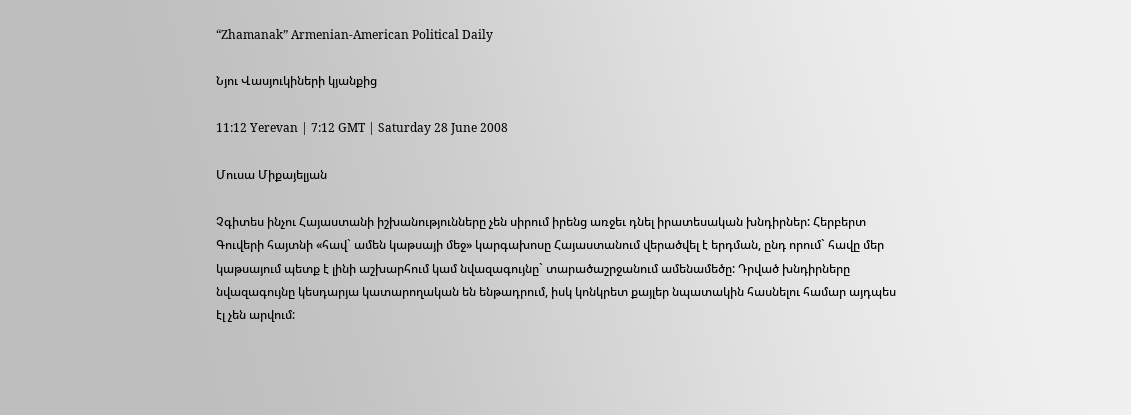“Zhamanak” Armenian-American Political Daily

Նյու Վասյուկիների կյանքից

11:12 Yerevan | 7:12 GMT | Saturday 28 June 2008

Մուսա Միքայելյան

Չգիտես ինչու Հայաստանի իշխանությունները չեն սիրում իրենց առջեւ դնել իրատեսական խնդիրներ: Հերբերտ Գուվերի հայտնի «հավ` ամեն կաթսայի մեջ» կարգախոսը Հայաստանում վերածվել է երդման, ընդ որում` հավը մեր կաթսայում պետք է լինի աշխարհում կամ նվազագույնը` տարածաշրջանում ամենամեծը: Դրված խնդիրները նվազագույնը կեսդարյա կատարողական են ենթադրում, իսկ կոնկրետ քայլեր նպատակին հասնելու համար այդպես էլ չեն արվում: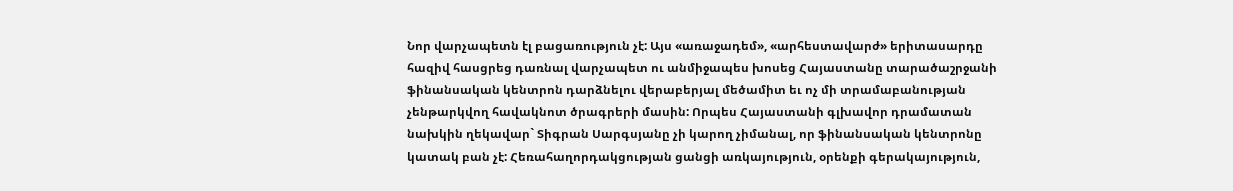Նոր վարչապետն էլ բացառություն չէ: Այս «առաջադեմ», «արհեստավարժ» երիտասարդը հազիվ հասցրեց դառնալ վարչապետ ու անմիջապես խոսեց Հայաստանը տարածաշրջանի ֆինանսական կենտրոն դարձնելու վերաբերյալ մեծամիտ եւ ոչ մի տրամաբանության չենթարկվող հավակնոտ ծրագրերի մասին: Որպես Հայաստանի գլխավոր դրամատան նախկին ղեկավար` Տիգրան Սարգսյանը չի կարող չիմանալ, որ ֆինանսական կենտրոնը կատակ բան չէ: Հեռահաղորդակցության ցանցի առկայություն, օրենքի գերակայություն,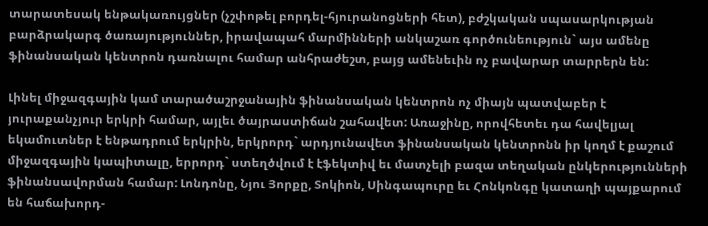տարատեսակ ենթակառույցներ (չշփոթել բորդել-հյուրանոցների հետ), բժշկական սպասարկության բարձրակարգ ծառայություններ, իրավապահ մարմինների անկաշառ գործունեություն` այս ամենը ֆինանսական կենտրոն դառնալու համար անհրաժեշտ, բայց ամենեւին ոչ բավարար տարրերն են:

Լինել միջազգային կամ տարածաշրջանային ֆինանսական կենտրոն ոչ միայն պատվաբեր է յուրաքանչյուր երկրի համար, այլեւ ծայրաստիճան շահավետ: Առաջինը, որովհետեւ դա հավելյալ եկամուտներ է ենթադրում երկրին, երկրորդ` արդյունավետ ֆինանսական կենտրոնն իր կողմ է քաշում միջազգային կապիտալը, երրորդ` ստեղծվում է էֆեկտիվ եւ մատչելի բազա տեղական ընկերությունների ֆինանսավորման համար: Լոնդոնը, Նյու Յորքը, Տոկիոն, Սինգապուրը եւ Հոնկոնգը կատաղի պայքարում են հաճախորդ-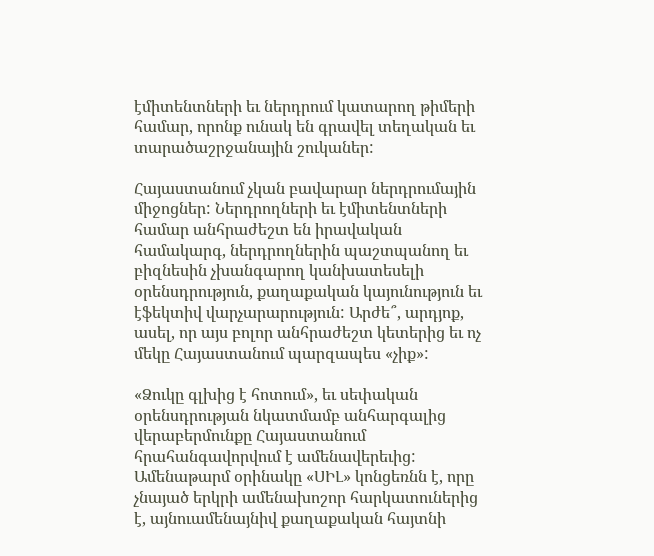էմիտենտների եւ ներդրում կատարող թիմերի համար, որոնք ունակ են գրավել տեղական եւ տարածաշրջանային շուկաներ:

Հայաստանում չկան բավարար ներդրումային միջոցներ: Ներդրողների եւ էմիտենտների համար անհրաժեշտ են իրավական համակարգ, ներդրողներին պաշտպանող եւ բիզնեսին չխանգարող կանխատեսելի օրենսդրություն, քաղաքական կայունություն եւ էֆեկտիվ վարչարարություն: Արժե՞, արդյոք, ասել, որ այս բոլոր անհրաժեշտ կետերից եւ ոչ մեկը Հայաստանում պարզապես «չիք»:

«Ձուկը գլխից է հոտում», եւ սեփական օրենսդրության նկատմամբ անհարգալից վերաբերմունքը Հայաստանում հրահանգավորվում է ամենավերեւից: Ամենաթարմ օրինակը «ՍԻԼ» կոնցեռնն է, որը չնայած երկրի ամենախոշոր հարկատուներից է, այնուամենայնիվ քաղաքական հայտնի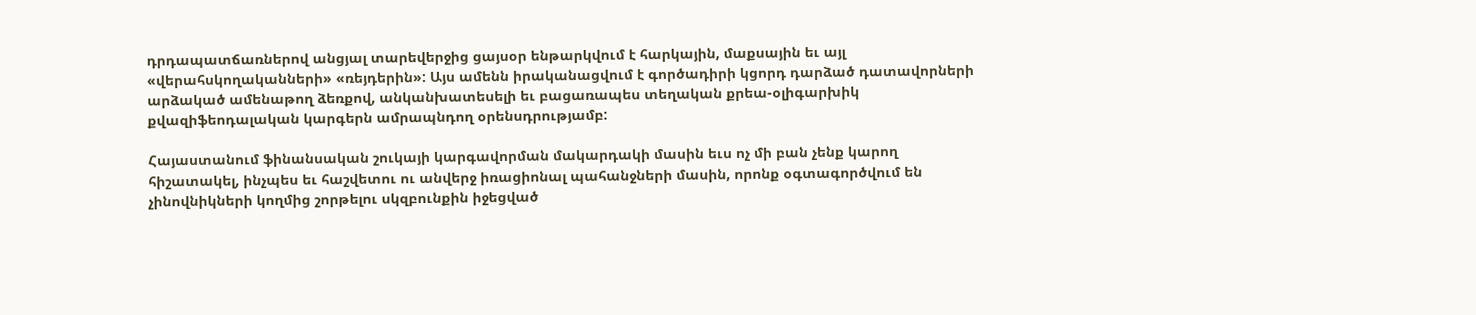դրդապատճառներով անցյալ տարեվերջից ցայսօր ենթարկվում է հարկային, մաքսային եւ այլ «վերահսկողականների» «ռեյդերին»: Այս ամենն իրականացվում է գործադիրի կցորդ դարձած դատավորների արձակած ամենաթող ձեռքով, անկանխատեսելի եւ բացառապես տեղական քրեա-օլիգարխիկ քվազիֆեոդալական կարգերն ամրապնդող օրենսդրությամբ:

Հայաստանում ֆինանսական շուկայի կարգավորման մակարդակի մասին եւս ոչ մի բան չենք կարող հիշատակել, ինչպես եւ հաշվետու ու անվերջ իռացիոնալ պահանջների մասին, որոնք օգտագործվում են չինովնիկների կողմից շորթելու սկզբունքին իջեցված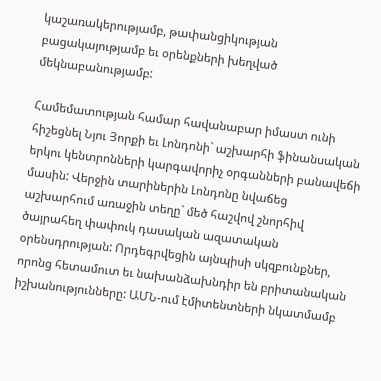կաշառակերությամբ, թափանցիկության բացակայությամբ եւ օրենքների խեղված մեկնաբանությամբ:

Համեմատության համար հավանաբար իմաստ ունի հիշեցնել Նյու Յորքի եւ Լոնդոնի` աշխարհի ֆինանսական երկու կենտրոնների կարգավորիչ օրգանների բանավեճի մասին: Վերջին տարիներին Լոնդոնը նվաճեց աշխարհում առաջին տեղը` մեծ հաշվով շնորհիվ ծայրահեղ փափուկ դասական ազատական օրենսդրության: Որդեգրվեցին այնպիսի սկզբունքներ, որոնց հետամուտ եւ նախանձախնդիր են բրիտանական իշխանությունները: ԱՄՆ-ում էմիտենտների նկատմամբ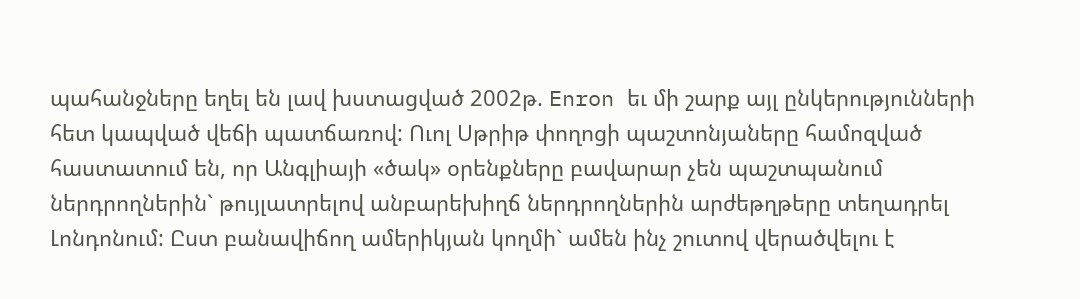պահանջները եղել են լավ խստացված 2002թ. Enron եւ մի շարք այլ ընկերությունների հետ կապված վեճի պատճառով: Ուոլ Սթրիթ փողոցի պաշտոնյաները համոզված հաստատում են, որ Անգլիայի «ծակ» օրենքները բավարար չեն պաշտպանում ներդրողներին` թույլատրելով անբարեխիղճ ներդրողներին արժեթղթերը տեղադրել Լոնդոնում: Ըստ բանավիճող ամերիկյան կողմի` ամեն ինչ շուտով վերածվելու է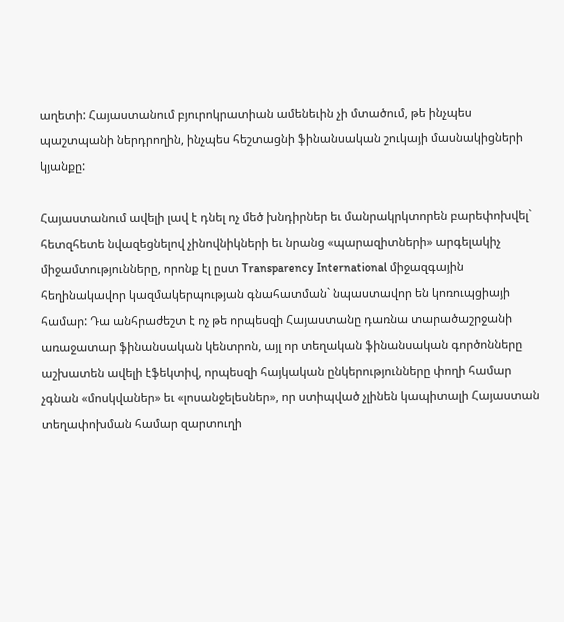աղետի: Հայաստանում բյուրոկրատիան ամենեւին չի մտածում, թե ինչպես պաշտպանի ներդրողին, ինչպես հեշտացնի ֆինանսական շուկայի մասնակիցների կյանքը:

Հայաստանում ավելի լավ է դնել ոչ մեծ խնդիրներ եւ մանրակրկտորեն բարեփոխվել` հետզհետե նվազեցնելով չինովնիկների եւ նրանց «պարազիտների» արգելակիչ միջամտությունները, որոնք էլ ըստ Transparency International միջազգային հեղինակավոր կազմակերպության գնահատման` նպաստավոր են կոռուպցիայի համար: Դա անհրաժեշտ է ոչ թե որպեսզի Հայաստանը դառնա տարածաշրջանի առաջատար ֆինանսական կենտրոն, այլ որ տեղական ֆինանսական գործոնները աշխատեն ավելի էֆեկտիվ, որպեսզի հայկական ընկերությունները փողի համար չգնան «մոսկվաներ» եւ «լոսանջելեսներ», որ ստիպված չլինեն կապիտալի Հայաստան տեղափոխման համար զարտուղի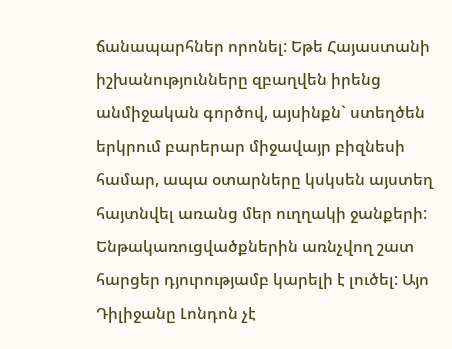ճանապարհներ որոնել: Եթե Հայաստանի իշխանությունները զբաղվեն իրենց անմիջական գործով, այսինքն` ստեղծեն երկրում բարերար միջավայր բիզնեսի համար, ապա օտարները կսկսեն այստեղ հայտնվել առանց մեր ուղղակի ջանքերի: Ենթակառուցվածքներին առնչվող շատ հարցեր դյուրությամբ կարելի է լուծել: Այո Դիլիջանը Լոնդոն չէ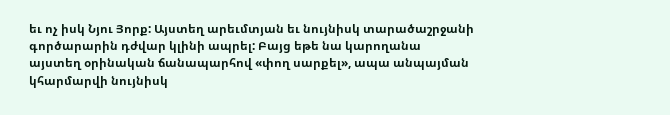եւ ոչ իսկ Նյու Յորք: Այստեղ արեւմտյան եւ նույնիսկ տարածաշրջանի գործարարին դժվար կլինի ապրել: Բայց եթե նա կարողանա այստեղ օրինական ճանապարհով «փող սարքել», ապա անպայման կհարմարվի նույնիսկ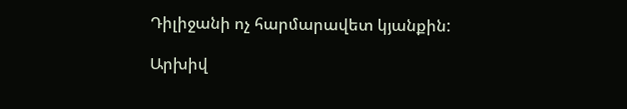Դիլիջանի ոչ հարմարավետ կյանքին:

Արխիվ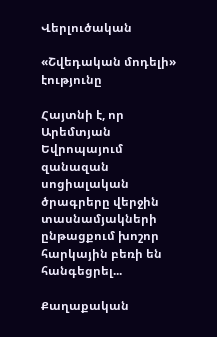Վերլուծական

«Շվեդական մոդելի» էությունը

Հայտնի է, որ Արեմտյան Եվրոպայում զանազան սոցիալական ծրագրերը վերջին տասնամյակների ընթացքում խոշոր հարկային բեռի են հանգեցրել...

Քաղաքական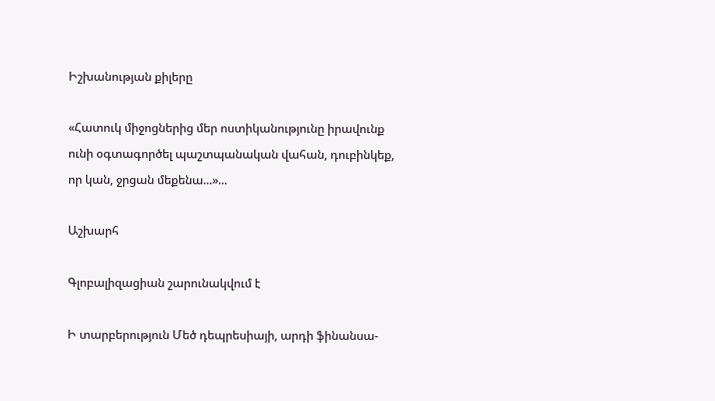Իշխանության քիլերը

«Հատուկ միջոցներից մեր ոստիկանությունը իրավունք ունի օգտագործել պաշտպանական վահան, դուբինկեք, որ կան, ջրցան մեքենա...»...

Աշխարհ

Գլոբալիզացիան շարունակվում է

Ի տարբերություն Մեծ դեպրեսիայի, արդի ֆինանսա-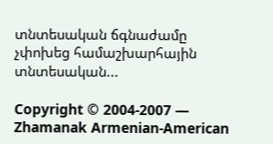տնտեսական ճգնաժամը չփոխեց համաշխարհային տնտեսական...

Copyright © 2004-2007 — Zhamanak Armenian-American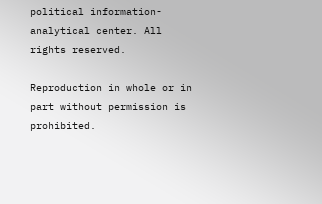political information-analytical center. All rights reserved.

Reproduction in whole or in part without permission is prohibited.